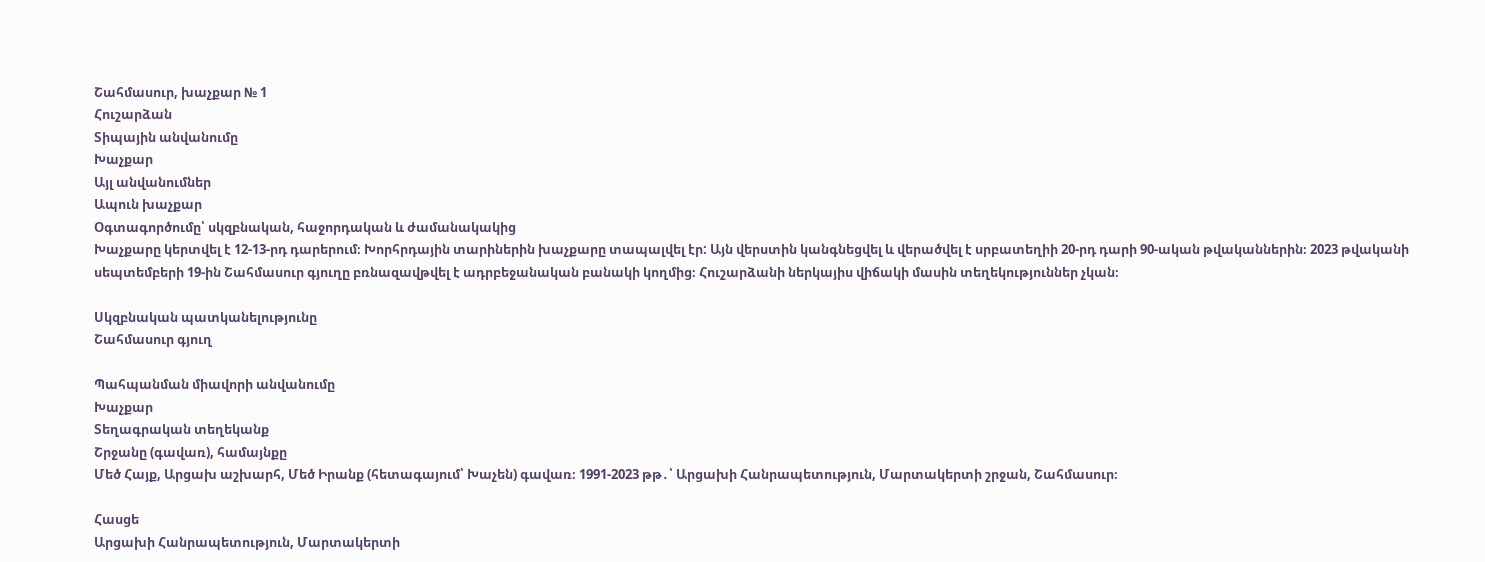Շահմասուր, խաչքար № 1
Հուշարձան
Տիպային անվանումը
Խաչքար
Այլ անվանումներ
Ապուն խաչքար
Օգտագործումը՝ սկզբնական, հաջորդական և ժամանակակից
Խաչքարը կերտվել է 12-13-րդ դարերում։ Խորհրդային տարիներին խաչքարը տապալվել էր: Այն վերստին կանգնեցվել և վերածվել է սրբատեղիի 20-րդ դարի 90-ական թվականներին։ 2023 թվականի սեպտեմբերի 19-ին Շահմասուր գյուղը բռնազավթվել է ադրբեջանական բանակի կողմից։ Հուշարձանի ներկայիս վիճակի մասին տեղեկություններ չկան։

Սկզբնական պատկանելությունը
Շահմասուր գյուղ

Պահպանման միավորի անվանումը
Խաչքար
Տեղագրական տեղեկանք
Շրջանը (գավառ), համայնքը
Մեծ Հայք, Արցախ աշխարհ, Մեծ Իրանք (հետագայում՝ Խաչեն) գավառ։ 1991-2023 թթ․՝ Արցախի Հանրապետություն, Մարտակերտի շրջան, Շահմասուր։

Հասցե
Արցախի Հանրապետություն, Մարտակերտի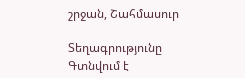շրջան, Շահմասուր

Տեղագրությունը
Գտնվում է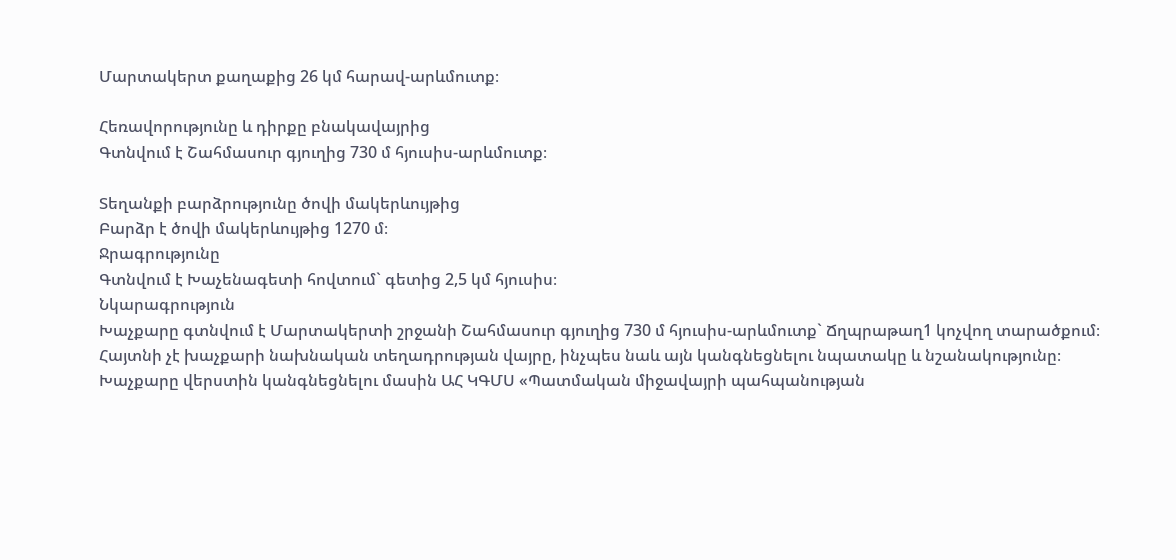Մարտակերտ քաղաքից 26 կմ հարավ-արևմուտք։

Հեռավորությունը և դիրքը բնակավայրից
Գտնվում է Շահմասուր գյուղից 730 մ հյուսիս-արևմուտք։

Տեղանքի բարձրությունը ծովի մակերևույթից
Բարձր է ծովի մակերևույթից 1270 մ։
Ջրագրությունը
Գտնվում է Խաչենագետի հովտում` գետից 2,5 կմ հյուսիս։
Նկարագրություն
Խաչքարը գտնվում է Մարտակերտի շրջանի Շահմասուր գյուղից 730 մ հյուսիս-արևմուտք` Ճղպրաթաղ1 կոչվող տարածքում։ Հայտնի չէ խաչքարի նախնական տեղադրության վայրը, ինչպես նաև այն կանգնեցնելու նպատակը և նշանակությունը։ Խաչքարը վերստին կանգնեցնելու մասին ԱՀ ԿԳՄՍ «Պատմական միջավայրի պահպանության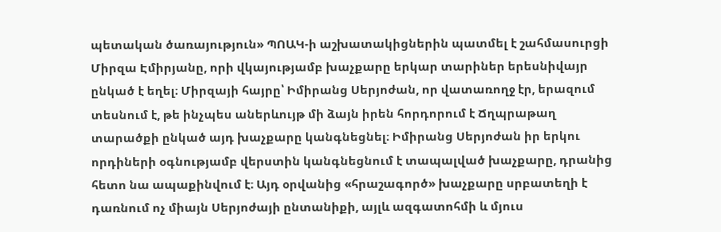պետական ծառայություն» ՊՈԱԿ-ի աշխատակիցներին պատմել է շահմասուրցի Միրզա Էմիրյանը, որի վկայությամբ խաչքարը երկար տարիներ երեսնիվայր ընկած է եղել։ Միրզայի հայրը՝ Իմիրանց Սերյոժան, որ վատառողջ էր, երազում տեսնում է, թե ինչպես աներևույթ մի ձայն իրեն հորդորում է Ճղպրաթաղ տարածքի ընկած այդ խաչքարը կանգնեցնել։ Իմիրանց Սերյոժան իր երկու որդիների օգնությամբ վերստին կանգնեցնում է տապալված խաչքարը, դրանից հետո նա ապաքինվում է։ Այդ օրվանից «հրաշագործ» խաչքարը սրբատեղի է դառնում ոչ միայն Սերյոժայի ընտանիքի, այլև ազգատոհմի և մյուս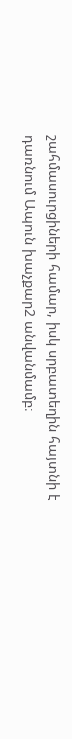շահմասուրցիների համար, իսկ սրբատեղին հայտնի է դառնում Ապուն խաչքար2 անվանմամբ։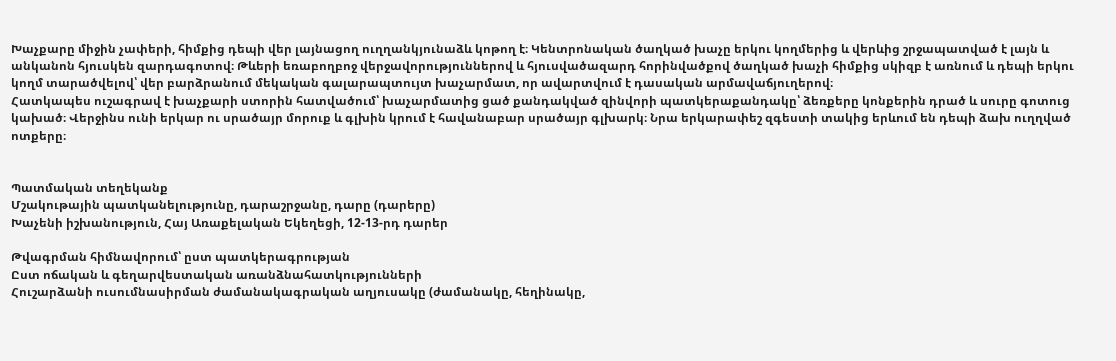Խաչքարը միջին չափերի, հիմքից դեպի վեր լայնացող ուղղանկյունաձև կոթող է։ Կենտրոնական ծաղկած խաչը երկու կողմերից և վերևից շրջապատված է լայն և անկանոն հյուսկեն զարդագոտով։ Թևերի եռաբողբոջ վերջավորություններով և հյուսվածազարդ հորինվածքով ծաղկած խաչի հիմքից սկիզբ է առնում և դեպի երկու կողմ տարածվելով՝ վեր բարձրանում մեկական գալարապտույտ խաչարմատ, որ ավարտվում է դասական արմավաճյուղերով։
Հատկապես ուշագրավ է խաչքարի ստորին հատվածում՝ խաչարմատից ցած քանդակված զինվորի պատկերաքանդակը՝ ձեռքերը կոնքերին դրած և սուրը գոտուց կախած։ Վերջինս ունի երկար ու սրածայր մորուք և գլխին կրում է հավանաբար սրածայր գլխարկ։ Նրա երկարափեշ զգեստի տակից երևում են դեպի ձախ ուղղված ոտքերը։


Պատմական տեղեկանք
Մշակութային պատկանելությունը, դարաշրջանը, դարը (դարերը)
Խաչենի իշխանություն, Հայ Առաքելական Եկեղեցի, 12-13-րդ դարեր

Թվագրման հիմնավորում՝ ըստ պատկերագրության
Ըստ ոճական և գեղարվեստական առանձնահատկությունների
Հուշարձանի ուսումնասիրման ժամանակագրական աղյուսակը (ժամանակը, հեղինակը,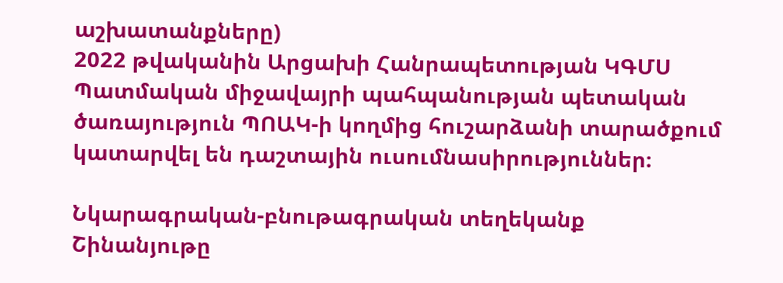աշխատանքները)
2022 թվականին Արցախի Հանրապետության ԿԳՄՍ Պատմական միջավայրի պահպանության պետական ծառայություն ՊՈԱԿ-ի կողմից հուշարձանի տարածքում կատարվել են դաշտային ուսումնասիրություններ։

Նկարագրական-բնութագրական տեղեկանք
Շինանյութը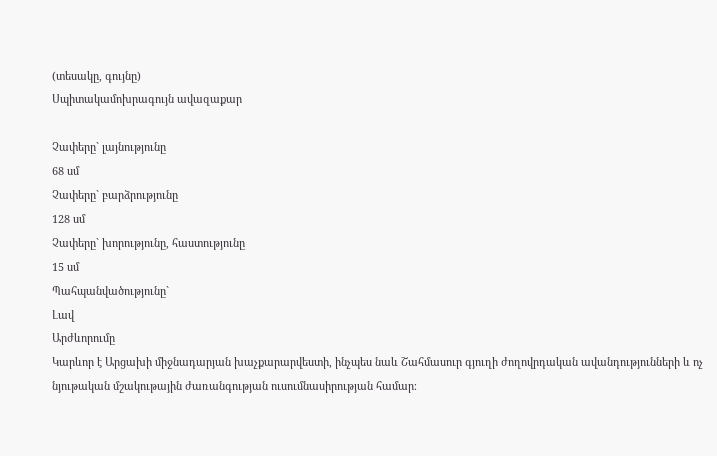(տեսակը, գույնը)
Սպիտակամոխրագույն ավազաքար

Չափերը` լայնությունը
68 սմ
Չափերը` բարձրությունը
128 սմ
Չափերը` խորությունը, հաստությունը
15 սմ
Պահպանվածությունը`
Լավ
Արժևորումը
Կարևոր է Արցախի միջնադարյան խաչքարարվեստի, ինչպես նաև Շահմասուր գյուղի ժողովրդական ավանդությունների և ոչ նյութական մշակութային ժառանգության ուսումնասիրության համար։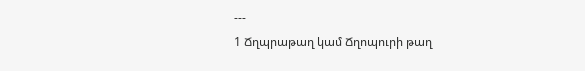---
1 Ճղպրաթաղ կամ Ճղոպուրի թաղ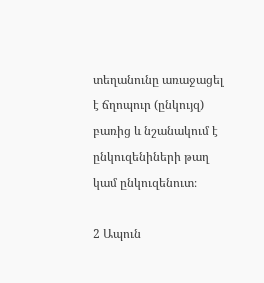տեղանունը առաջացել է ճղոպուր (ընկույզ) բառից և նշանակում է ընկուզենիների թաղ կամ ընկուզենուտ։

2 Ապուն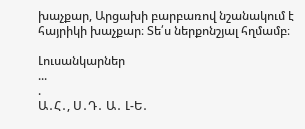խաչքար, Արցախի բարբառով նշանակում է հայրիկի խաչքար։ Տե՛ս ներքոնշյալ հղմամբ։

Լուսանկարներ
...
.
Ա․Հ․, Ս․Դ․ Ա․ Լ-Ե․